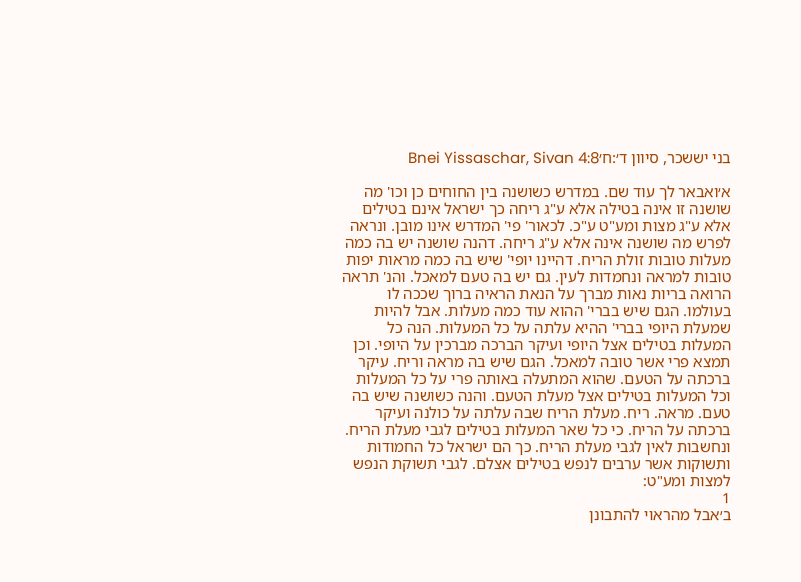בני יששכר, סיוון ד׳:ח׳Bnei Yissaschar, Sivan 4:8

א׳ואבאר לך עוד שם. במדרש כשושנה בין החוחים כן וכו' מה שושנה זו אינה בטילה אלא ע"ג ריחה כך ישראל אינם בטילים אלא ע"ג מצות ומע"ט ע"כ. לכאור' פי' המדרש אינו מובן. ונראה לפרש מה שושנה אינה אלא ע"ג ריחה. דהנה שושנה יש בה כמה מעלות טובות זולת הריח. דהיינו יופי' שיש בה כמה מראות יפות טובות למראה ונחמדות לעין. גם יש בה טעם למאכל. והנ' תראה הרואה בריות נאות מברך על הנאת הראיה ברוך שככה לו בעולמו. הגם שיש בברי' ההוא עוד כמה מעלות. אבל להיות שמעלת היופי בברי' ההיא עלתה על כל המעלות. הנה כל המעלות בטילים אצל היופי ועיקר הברכה מברכין על היופי. וכן תמצא פרי אשר טובה למאכל. הגם שיש בה מראה וריח. עיקר ברכתה על הטעם. שהוא המתעלה באותה פרי על כל המעלות וכל המעלות בטילים אצל מעלת הטעם. והנה כשושנה שיש בה טעם. מראה. ריח. מעלת הריח שבה עלתה על כולנה ועיקר ברכתה על הריח. כי כל שאר המעלות בטילים לגבי מעלת הריח. ונחשבות לאין לגבי מעלת הריח. כך הם ישראל כל החמודות ותשוקות אשר ערבים לנפש בטילים אצלם. לגבי תשוקת הנפש למצות ומע"ט:
1
ב׳אבל מהראוי להתבונן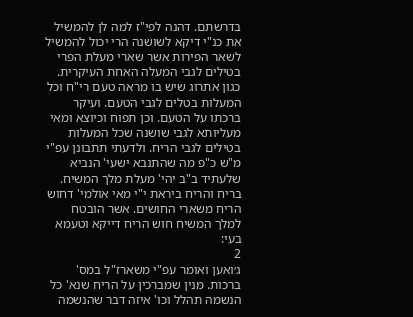בדרשתם. דהנה לפי"ז למה לן להמשיל את כנ"י דיקא לשושנה הרי יכול להמשיל לשאר הפירות אשר שארי מעלת הפרי בטילים לגבי המעלה האחת העיקרית. כגון אתרוג שיש בו מראה טעם רי"ח וכל המעלות בטלים לגבי הטעם. ועיקר ברכתו על הטעם. וכן תפוח וכיוצא ומאי מעליותא לגבי שושנה שכל המעלות בטילים לגבי הריח. ולדעתי תתבונן עפ"י מ"ש כ"פ מה שהתנבא ישעי' הנביא שלעתיד ב"ב יהי' מעלת מלך המשיח. בריח והריח ביראת י"י מאי אולמי' דחוש הריח משארי החושים. אשר הובטח למלך המשיח חוש הריח דייקא וטעמא בעי:
2
ג׳ואען ואומר עפ"י משארז"ל במס' ברכות. מנין שמברכין על הריח שנא' כל הנשמה תהלל וכו' איזה דבר שהנשמה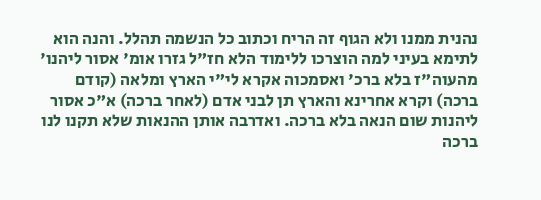נהנית ממנו ולא הגוף זה הריח וכתוב כל הנשמה תהלל. והנה הוא לתימא בעיני למה הוצרכו ללימוד הלא חז"ל גזרו אומ' אסור ליהנו' מהעוה"ז בלא ברכ' ואסמכוה אקרא לי"י הארץ ומלאה (קודם ברכה) וקרא אחרינא והארץ תן לבני אדם (לאחר ברכה) א"כ אסור ליהנות שום הנאה בלא ברכה. ואדרבה אותן ההנאות שלא תקנו לנו ברכה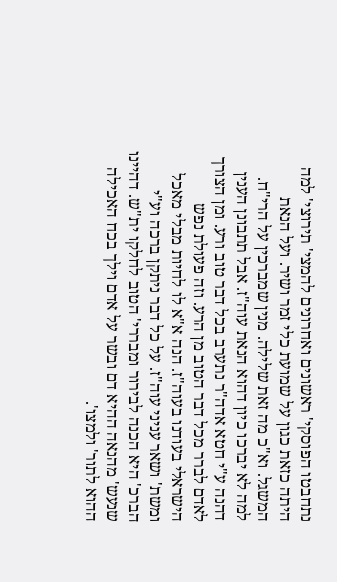נתחבטו הפוסקי' ראשונים ואחרונים להמצי' תירוצי' למה היתה כזאת כגון על שמועת כלי זמר ושיר. ועל הנאת המשגל. וא"כ מה זאת שלילה. מנין שמברכין על הרי"ח. למה לא יברכו כיון דהוא הנאת עוה"ז. אבל תתבונן הענין דהנה ע"י חטא אדה"ר נתערב בכל דבר טוב ורע. ומן הצורך לאדם לברר מכל דבר הטוב מן הרע. וזה פעולת נפש הישראלי בעודנו בעוה"ז. הנה א"א לו לחיות מבלי מאכל ומשת' ושאר עניני עוה"ז. על כל דבר ניתקן ברכה וע"י הברכ' היא הכנה לבירור ומבררי' הטוב לחלקו ית"ש. דהיינו שנעש' מהנאה ההיא דם ובשר על אדם וילך בכח האכילה ההוא לתור' ולמצו'.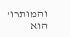והמותרו' הוא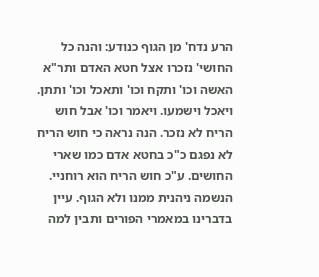הרע נדח' מן הגוף כנודע: והנה כל החושי' נזכרו אצל חטא האדם ותר"א האשה וכו' ותקח וכו' ותאכל וכו' ותתן. ויאכל וישמעו. ויאמר וכו' אבל חוש הריח לא נזכר. הנה נראה כי חוש הריח לא נפגם כ"כ בחטא אדם כמו שארי החושים. ע"כ חוש הריח הוא רוחניי. הנשמה ניהנית ממנו ולא הגוף. עיין בדברינו במאמרי הפורים ותבין למה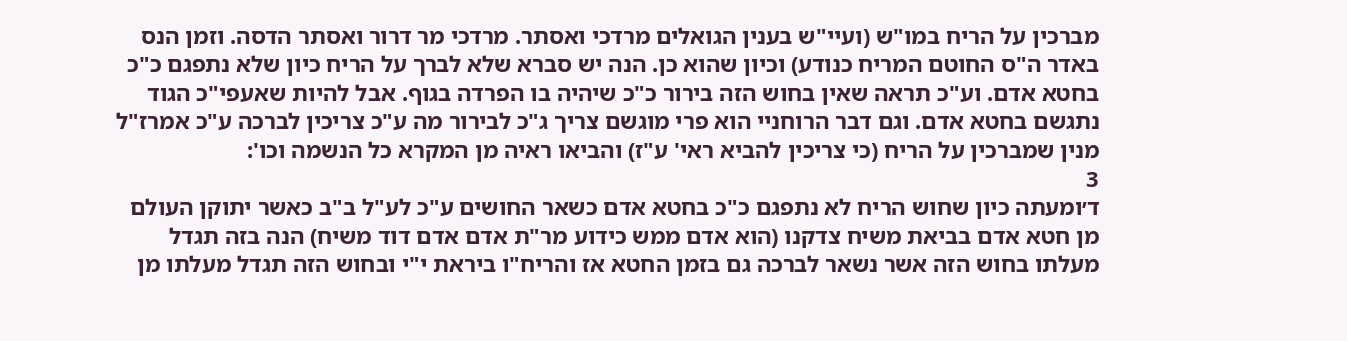מברכין על הריח במו"ש (ועיי"ש בענין הגואלים מרדכי ואסתר. מרדכי מר דרור ואסתר הדסה. וזמן הנס באדר ה"ס החוטם המריח כנודע) וכיון שהוא כן. הנה יש סברא שלא לברך על הריח כיון שלא נתפגם כ"כ בחטא אדם. וע"כ תראה שאין בחוש הזה בירור כ"כ שיהיה בו הפרדה בגוף. אבל להיות שאעפי"כ הגוד נתגשם בחטא אדם. וגם דבר הרוחניי הוא פרי מוגשם צריך ג"כ לבירור מה ע"כ צריכין לברכה ע"כ אמרז"ל מנין שמברכין על הריח (כי צריכין להביא ראי' ע"ז) והביאו ראיה מן המקרא כל הנשמה וכו':
3
ד׳ומעתה כיון שחוש הריח לא נתפגם כ"כ בחטא אדם כשאר החושים ע"כ לע"ל ב"ב כאשר יתוקן העולם מן חטא אדם בביאת משיח צדקנו (הוא אדם ממש כידוע מר"ת אדם אדם דוד משיח) הנה בזה תגדל מעלתו בחוש הזה אשר נשאר לברכה גם בזמן החטא אז והריח"ו ביראת י"י ובחוש הזה תגדל מעלתו מן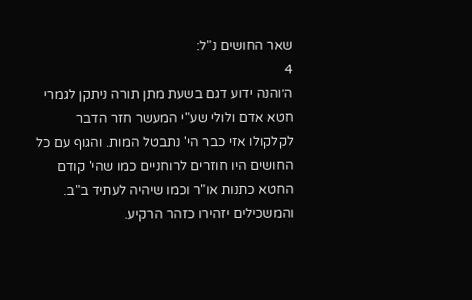שאר החושים נ"ל:
4
ה׳והנה ידוע דגם בשעת מתן תורה ניתקן לגמרי חטא אדם ולולי שע"י המעשר חזר הדבר לקלקולו אזי כבר הי' נתבטל המות. והגוף עם כל החושים היו חוזרים לרוחניים כמו שהי' קודם החטא כתנות או"ר וכמו שיהיה לעתיד ב"ב. והמשכילים יזהירו כזהר הרקיע.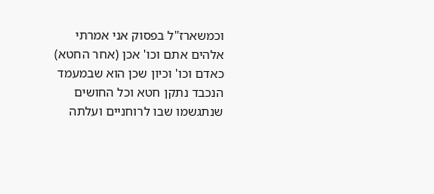וכמשארז"ל בפסוק אני אמרתי אלהים אתם וכו' אכן (אחר החטא) כאדם וכו' וכיון שכן הוא שבמעמד הנכבד נתקן חטא וכל החושים שנתגשמו שבו לרוחניים ועלתה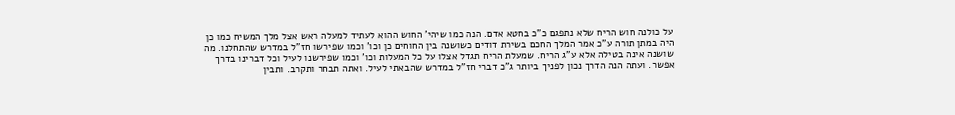על כולנה חוש הריח שלא נתפגם כ"כ בחטא אדם. הנה כמו שיהי' החוש ההוא לעתיד למעלה ראש אצל מלך המשיח כמו כן היה במתן תורה ע"כ אמר המלך החכם בשירת דודים כשושנה בין החוחים כן וכו' וכמו שפירשו חז"ל במדרש שהתחלנו. מה שושנה אינה בטילה אלא ע"ג הריח. שמעלת הריח תגדל אצלו על כל המעלות וכו' וכמו שפירשנו לעיל וכל דברינו בדרך אפשר. ועתה הנה הדרך נכון לפניך ביותר ג"כ דברי חז"ל במדרש שהבאתי לעיל. ואתה תבחר ותקרב. ותבין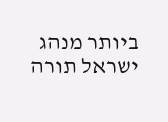ביותר מנהג ישראל תורה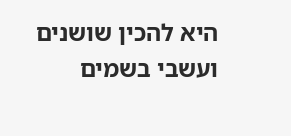היא להכין שושנים ועשבי בשמים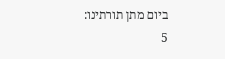ביום מתן תורתינו:
5